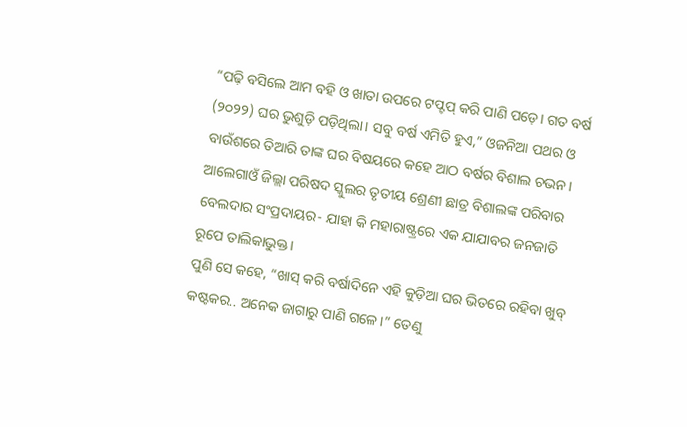“ପଢ଼ି ବସିଲେ ଆମ ବହି ଓ ଖାତା ଉପରେ ଟପ୍ଟପ୍ କରି ପାଣି ପଡ଼େ। ଗତ ବର୍ଷ (୨୦୨୨) ଘର ଭୁଶୁଡ଼ି ପଡ଼ିଥିଲା। ସବୁ ବର୍ଷ ଏମିତି ହୁଏ,” ଓଜନିଆ ପଥର ଓ ବାଉଁଶରେ ତିଆରି ତାଙ୍କ ଘର ବିଷୟରେ କହେ ଆଠ ବର୍ଷର ବିଶାଲ ଚଭନ।
ଆଲେଗାଓଁ ଜିଲ୍ଲା ପରିଷଦ ସ୍କୁଲର ତୃତୀୟ ଶ୍ରେଣୀ ଛାତ୍ର ବିଶାଲଙ୍କ ପରିବାର ବେଲଦାର ସଂପ୍ରଦାୟର- ଯାହା କି ମହାରାଷ୍ଟ୍ରରେ ଏକ ଯାଯାବର ଜନଜାତି ରୂପେ ତାଲିକାଭୁକ୍ତ।
ପୁଣି ସେ କହେ, “ଖାସ୍ କରି ବର୍ଷାଦିନେ ଏହି କୁଡ଼ିଆ ଘର ଭିତରେ ରହିବା ଖୁବ୍ କଷ୍ଟକର.. ଅନେକ ଜାଗାରୁ ପାଣି ଗଳେ।” ତେଣୁ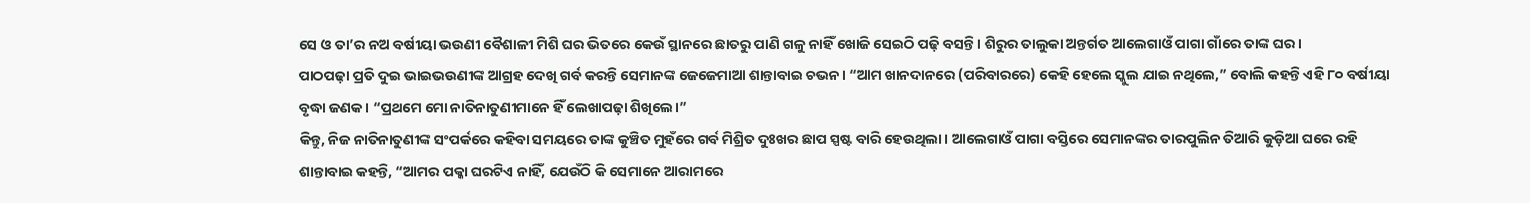ସେ ଓ ତା’ର ନଅ ବର୍ଷୀୟା ଭଉଣୀ ବୈଶାଳୀ ମିଶି ଘର ଭିତରେ କେଉଁ ସ୍ଥାନରେ ଛାତରୁ ପାଣି ଗଳୁ ନାହିଁ ଖୋଜି ସେଇଠି ପଢ଼ି ବସନ୍ତି। ଶିରୁର ତାଲୁକା ଅନ୍ତର୍ଗତ ଆଲେଗାଓଁ ପାଗା ଗାଁରେ ତାଙ୍କ ଘର।
ପାଠପଢ଼ା ପ୍ରତି ଦୁଇ ଭାଇଭଉଣୀଙ୍କ ଆଗ୍ରହ ଦେଖି ଗର୍ବ କରନ୍ତି ସେମାନଙ୍କ ଜେଜେମାଆ ଶାନ୍ତାବାଇ ଚଭନ। “ଆମ ଖାନଦାନରେ (ପରିବାରରେ) କେହି ହେଲେ ସ୍କୁଲ ଯାଇ ନଥିଲେ,” ବୋଲି କହନ୍ତି ଏହି ୮୦ ବର୍ଷୀୟା ବୃଦ୍ଧା ଜଣକ। “ପ୍ରଥମେ ମୋ ନାତିନାତୁଣୀମାନେ ହିଁ ଲେଖାପଢ଼ା ଶିଖିଲେ।”
କିନ୍ତୁ, ନିଜ ନାତିନାତୁଣୀଙ୍କ ସଂପର୍କରେ କହିବା ସମୟରେ ତାଙ୍କ କୁଞ୍ଚିତ ମୁହଁରେ ଗର୍ବ ମିଶ୍ରିତ ଦୁଃଖର ଛାପ ସ୍ପଷ୍ଟ ବାରି ହେଉଥିଲା। ଆଲେଗାଓଁ ପାଗା ବସ୍ତିରେ ସେମାନଙ୍କର ତାରପୁଲିନ ତିଆରି କୁଡ଼ିଆ ଘରେ ରହି ଶାନ୍ତାବାଇ କହନ୍ତି, “ଆମର ପକ୍କା ଘରଟିଏ ନାହିଁ, ଯେଉଁଠି କି ସେମାନେ ଆରାମରେ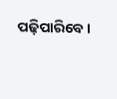ପଢ଼ିପାରିବେ।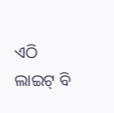ଏଠି ଲାଇଟ୍ ବି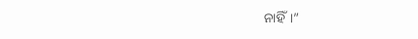ନାହିଁ।”